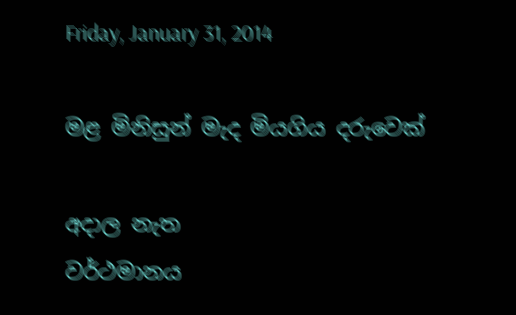Friday, January 31, 2014

මළ මිනිසුන් මැද මියගිය දරුවෙක්

අදාල නැත
වර්ථමානය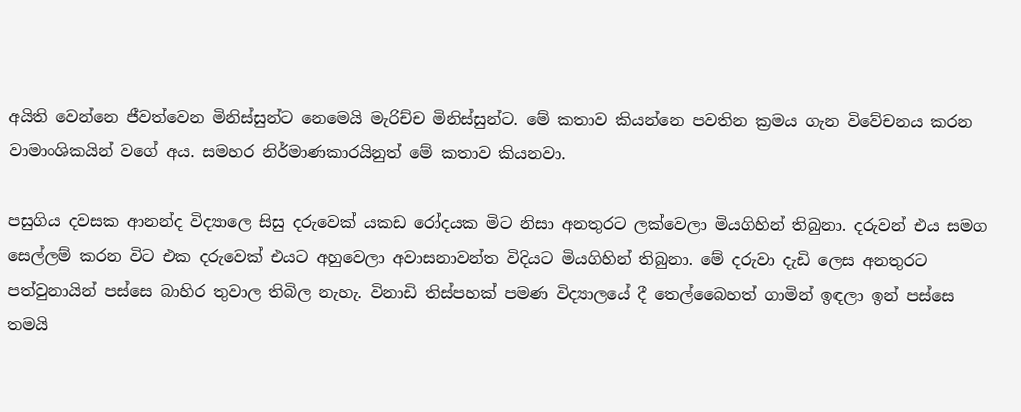අයිති වෙන්නෙ ජීවත්වෙන මිනිස්සුන්ට නෙමෙයි මැරිච්ච මිනිස්සුන්ට. මේ කතාව කියන්නෙ පවතින ක්‍රමය ගැන විවේචනය කරන වාමාංශිකයින් වගේ අය. සමහර නිර්මාණකාරයිනුත් මේ කතාව කියනවා.

පසුගිය දවසක ආනන්ද විද්‍යාලෙ සිසු දරුවෙක් යකඩ රෝදයක මිට නිසා අනතුරට ලක්වෙලා මියගිහින් තිබුනා. දරුවන් එය සමග සෙල්ලම් කරන විට එක දරුවෙක් එයට අහුවෙලා අවාසනාවන්ත විදියට මියගිහින් තිබුනා. මේ දරුවා දැඩි ලෙස අනතුරට පත්වුනායින් පස්සෙ බාහිර තුවාල තිබිල නැහැ. විනාඩි තිස්පහක් පමණ විද්‍යාලයේ දී තෙල්බෛහත් ගාමින් ඉඳලා ඉන් පස්සෙ තමයි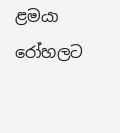ළමයා රෝහලට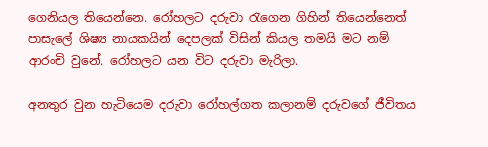ගෙනියල තියෙන්නෙ. රෝහලට දරුවා රැගෙන ගිහින් තියෙන්නෙත් පාසැලේ ශිෂ්‍ය නායකයින් දෙපලක් විසින් කියල තමයි මට නම් ආරංචි වුනේ. රෝහලට යන විට දරුවා මැරිලා.

අනතුර වුන හැටියෙම දරුවා රෝහල්ගත කලානම් දරුවගේ ජීවිතය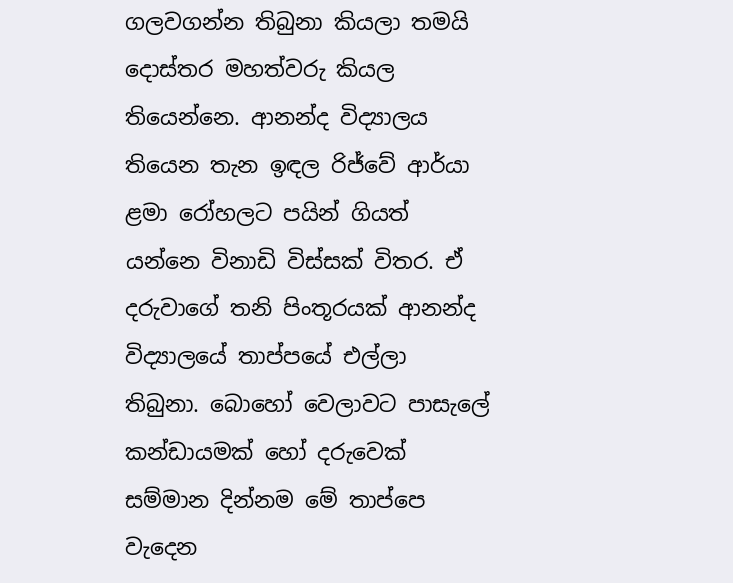ගලවගන්න තිබුනා කියලා තමයි දොස්තර මහත්වරු කියල තියෙන්නෙ. ආනන්ද විද්‍යාලය තියෙන තැන ඉඳල රිජ්වේ ආර්යා ළමා රෝහලට පයින් ගියත් යන්නෙ විනාඩි විස්සක් විතර. ඒ දරුවාගේ තනි පිංතූරයක් ආනන්ද විද්‍යාලයේ තාප්පයේ එල්ලා තිබුනා. බොහෝ වෙලාවට පාසැලේ කන්ඩායමක් හෝ දරුවෙක් සම්මාන දින්නම මේ තාප්පෙ වැදෙන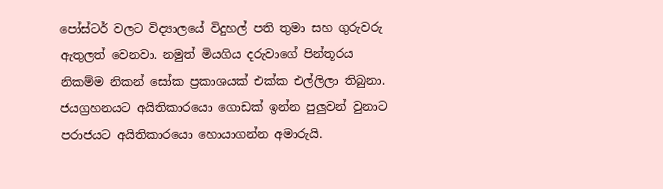පෝස්ටර් වලට විද්‍යාලයේ විදුහල් පති තුමා සහ ගුරුවරු ඇතුලත් වෙනවා. නමුත් මියගිය දරුවාගේ පින්තූරය නිකම්ම නිකන් සෝක ප්‍රකාශයක් එක්ක එල්ලිලා තිබුනා. ජයග්‍රහනයට අයිතිකාරයො ගොඩක් ඉන්න පුලුවන් වුනාට පරාජයට අයිතිකාරයො හොයාගන්න අමාරුයි.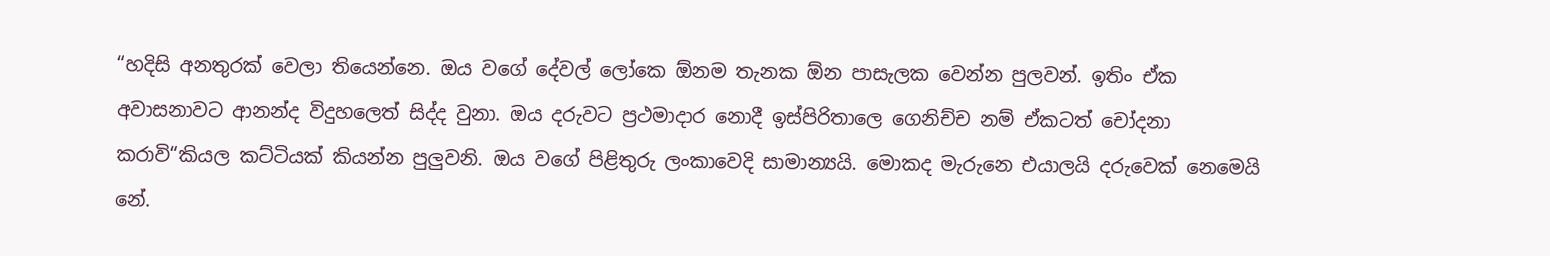“හදිසි අනතුරක් වෙලා තියෙන්නෙ. ඔය වගේ දේවල් ලෝකෙ ඕනම තැනක ඕන පාසැලක වෙන්න පුලවන්. ඉතිං ඒක අවාසනාවට ආනන්ද විදුහලෙත් සිද්ද වුනා. ඔය දරුවට ප්‍රථමාදාර නොදී ඉස්පිරිතාලෙ ගෙනිච්ච නම් ඒකටත් චෝදනා කරාවි“කියල කට්ටියක් කියන්න පුලුවනි. ඔය වගේ පිළිතුරු ලංකාවෙදි සාමාන්‍යයි. මොකද මැරුනෙ එයාලයි දරුවෙක් නෙමෙයි නේ.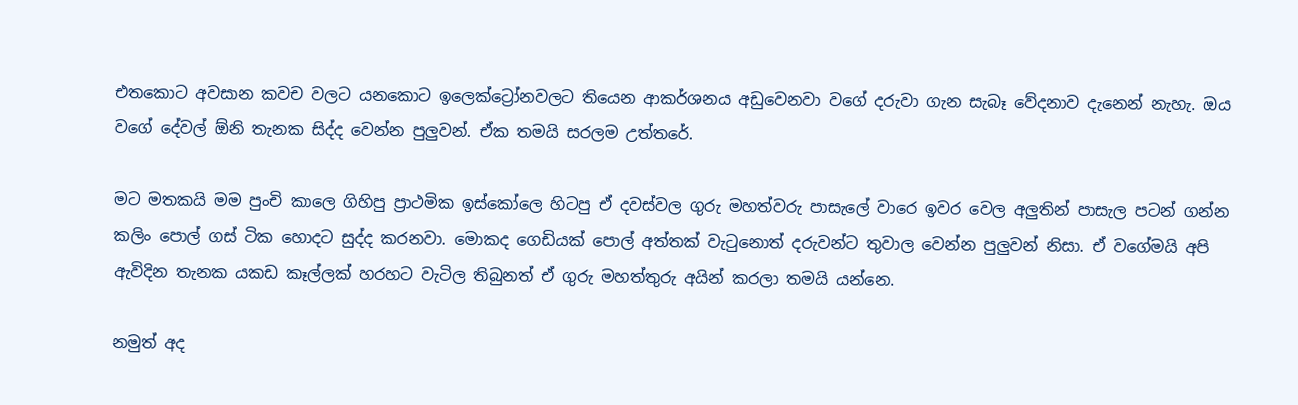එතකොට අවසාන කවච වලට යනකොට ඉලෙක්ට්‍රෝනවලට තියෙන ආකර්ශනය අඩුවෙනවා වගේ දරුවා ගැන සැබෑ වේදනාව දැනෙන් නැහැ. ඔය වගේ දේවල් ඕනි තැනක සිද්ද වෙන්න පුලුවන්. ඒක තමයි සරලම උත්තරේ.

මට මතකයි මම පුංචි කාලෙ ගිහිපු ප්‍රාථමික ඉස්කෝලෙ හිටපු ඒ දවස්වල ගුරු මහත්වරු පාසැලේ වාරෙ ඉවර වෙල අලුතින් පාසැල පටන් ගන්න කලිං පොල් ගස් ටික හොදට සුද්ද කරනවා. මොකද ගෙඩියක් පොල් අත්තක් වැටුනොත් දරුවන්ට තුවාල වෙන්න පුලුවන් නිසා. ඒ වගේමයි අපි ඇවිදින තැනක යකඩ කෑල්ලක් හරහට වැටිල තිබුනත් ඒ ගුරු මහත්තුරු අයින් කරලා තමයි යන්නෙ.

නමුත් අද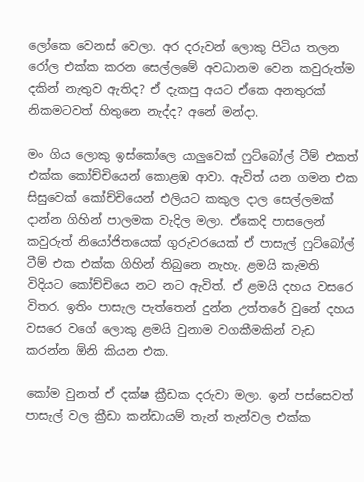ලෝකෙ වෙනස් වෙලා. අර දරුවන් ලොකු පිටිය තලන රෝල එක්ක කරන සෙල්ලමේ අවධානම වෙන කවුරුත්ම දකින් නැතුව ඇතිද? ඒ දැකපු අයට ඒකෙ අනතුරක් නිකමටවත් හිතුනෙ නැද්ද? අනේ මන්දා.

මං ගිය ලොකු ඉස්කෝලෙ යාලුවෙක් ෆුට්බෝල් ටීම් එකත් එක්ක කෝච්චියෙන් කොළඹ ආවා. ඇවිත් යන ගමන එක සිසුවෙක් කෝච්චියෙන් එලියට කකුල දාල සෙල්ලමක් දාන්න ගිහින් පාලමක වැදිල මලා. ඒකෙදි පාසලෙන් කවුරුත් නියෝජිතයෙක් ගුරුවරයෙක් ඒ පාසැල් ෆුට්බෝල් ටීම් එක එක්ක ගිහින් තිබුනෙ නැහැ. ළමයි කැමති විදියට කෝච්චියෙ නට නට ඇවිත්. ඒ ළමයි දහය වසරෙ විතර. ඉතිං පාසැල පැත්තෙන් දුන්න උත්තරේ වුනේ දහය වසරෙ වගේ ලොකු ළමයි වුනාම වගකීමකින් වැඩ කරන්න ඕනි කියන එක.

කෝම වුනත් ඒ දක්ෂ ක්‍රීඩක දරුවා මලා. ඉන් පස්සෙවත් පාසැල් වල ක්‍රීඩා කන්ඩායම් තැන් තැන්වල එක්ක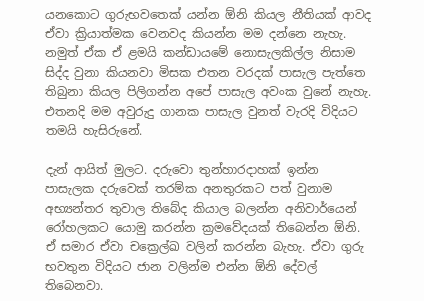යනකොට ගුරුභවතෙක් යන්න ඕනි කියල නීතියක් ආවද ඒවා ක්‍රියාත්මක වෙනවද කියන්න මම දන්නෙ නැහැ. නමුත් ඒක ඒ ළමයි කන්ඩායමේ නොසැලකිල්ල නිසාම සිද්ද වුනා කියනවා මිසක එතන වරදක් පාසැල පැත්තෙ තිබුනා කියල පිලිගන්න අපේ පාසැල අවංක වුනේ නැහැ. එතනදි මම අවුරුදු ගානක පාසැල වුනත් වැරදි විදියට තමයි හැසිරුනේ.

දැන් ආයිත් මුලට. දරුවො තුන්හාරදාහක් ඉන්න පාසැලක දරුවෙක් තරම්ක අනතුරකට පත් වුනාම අභ්‍යන්තර තුවාල තිබේද කියාල බලන්න අනිවාර්යෙන් රෝහලකට යොමු කරන්න ක්‍රමවේදයක් තිබෙන්න ඕනි. ඒ සමාර ඒවා චක්‍රෙල්ඛ වලින් කරන්න බැහැ. ඒවා ගුරු භවතුන විදියට ජාන වලින්ම එන්න ඕනි දේවල් තිබෙනවා.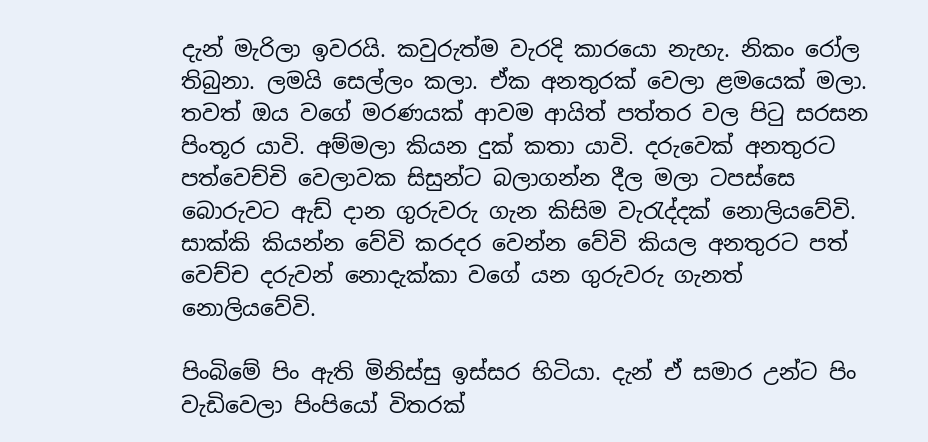දැන් මැරිලා ඉවරයි. කවුරුත්ම වැරදි කාරයො නැහැ. නිකං රෝල තිබුනා. ලමයි සෙල්ලං කලා. ඒක අනතුරක් වෙලා ළමයෙක් මලා. තවත් ඔය වගේ මරණයක් ආවම ආයිත් පත්තර වල පිටු සරසන පිංතූර යාවි. අම්මලා කියන දුක් කතා යාවි. දරුවෙක් අනතුරට පත්වෙච්චි වෙලාවක සිසුන්ට බලාගන්න දීල මලා ටපස්සෙ බොරුවට ඇඩ් දාන ගුරුවරු ගැන කිසිම වැරැද්දක් නොලියවේවි. සාක්කි කියන්න වේවි කරදර වෙන්න වේවි කියල අනතුරට පත් වෙච්ච දරුවන් නොදැක්කා වගේ යන ගුරුවරු ගැනත් නොලියවේවි.

පිංබිමේ පිං ඇති මිනිස්සු ඉස්සර හිටියා. දැන් ඒ සමාර උන්ට පිං වැඩිවෙලා පිංපියෝ විතරක්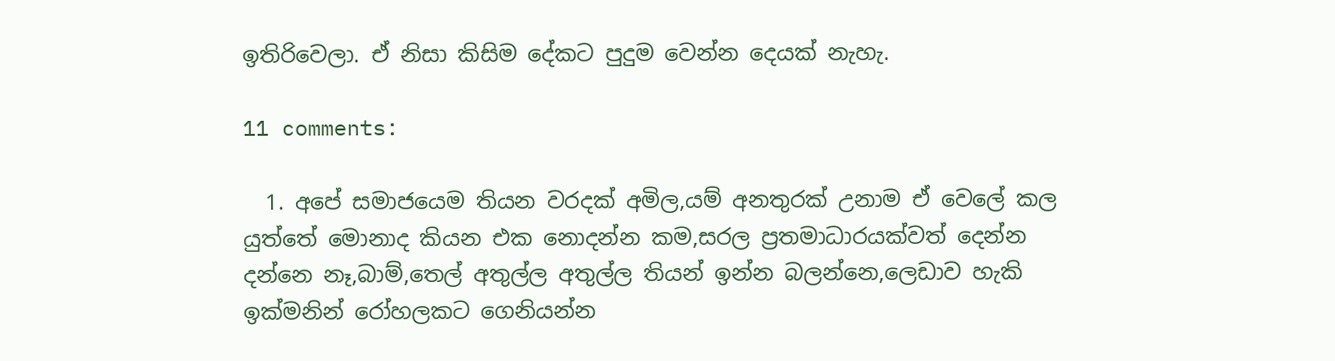ඉතිරිවෙලා. ඒ නිසා කිසිම දේකට පුදුම වෙන්න දෙයක් නැහැ.

11 comments:

  1. අපේ සමාජයෙම තියන වරදක් අමිල,යම් අනතුරක් උනාම ඒ වෙලේ කල යුත්තේ මොනාද කියන එක නොදන්න කම,සරල ප්‍රතමාධාරයක්වත් දෙන්න දන්නෙ නෑ,බාම්,තෙල් අතුල්ල අතුල්ල තියන් ඉන්න බලන්නෙ,ලෙඩාව හැකි ඉක්මනින් රෝහලකට ගෙනියන්න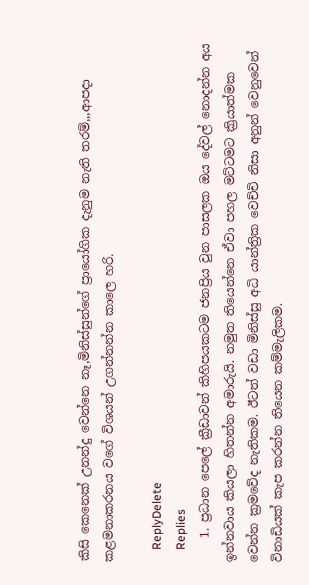කිසි කෙනෙක් උනන්දු වෙන්නෙ නෑ,මිනිස්සුන්ගේ ප්‍රායෝගික දැනුම නැති තරම්,,,ආපදා කළමනාකරනය වගේ විශයන් උගන්නන්න කාලෙ හරි.

    ReplyDelete
    Replies
    1. ප්‍රධාන පෙලේ ක්‍රීඩාවන් කිහිපයකටම ජනප්‍රිය වුන පාසලක ඔය දේවල් නොදන්න අය ඉන්නවාය කියලා හිතන්න අමාරුයි. නමුත තියෙන්නෙ ඒවා පහල මට්ටමට ක්‍රියාත්මක වෙන්න ක්‍රමවේද නැතිකම. ඊටත් වඩා මිනිස්සු අධි යාන්ත්‍රික වෙච්චි නිසා අනුන් වෙනුවෙන් විනාඩියක් කැප කරන්න තියෙන කම්මැලිකම.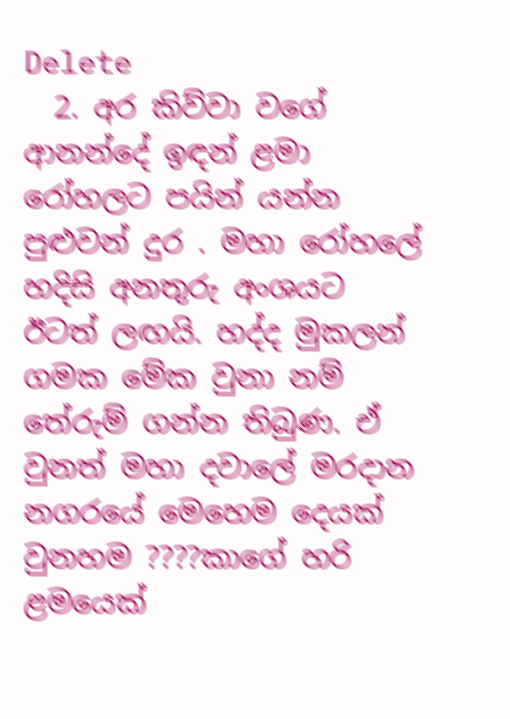Delete
  2. අර කිව්වා වගේ ආනන්දේ ඉඳන් ළමා රෝහලට පයින් යන්න පුළුවන් දුර . මහා රෝහලේ හදිසි අනතුරු අංශයට ඊටත් ලඟයි. හද්ද මුකලන් ගමක මේක වුනා නම් තේරුම් ගන්න තිබුණ. ඒ වුනත් මහා දවාලේ මරදාන නගරයේ මෙහෙම දෙයක් වුනහම ????කාගේ හරි ළමයෙක්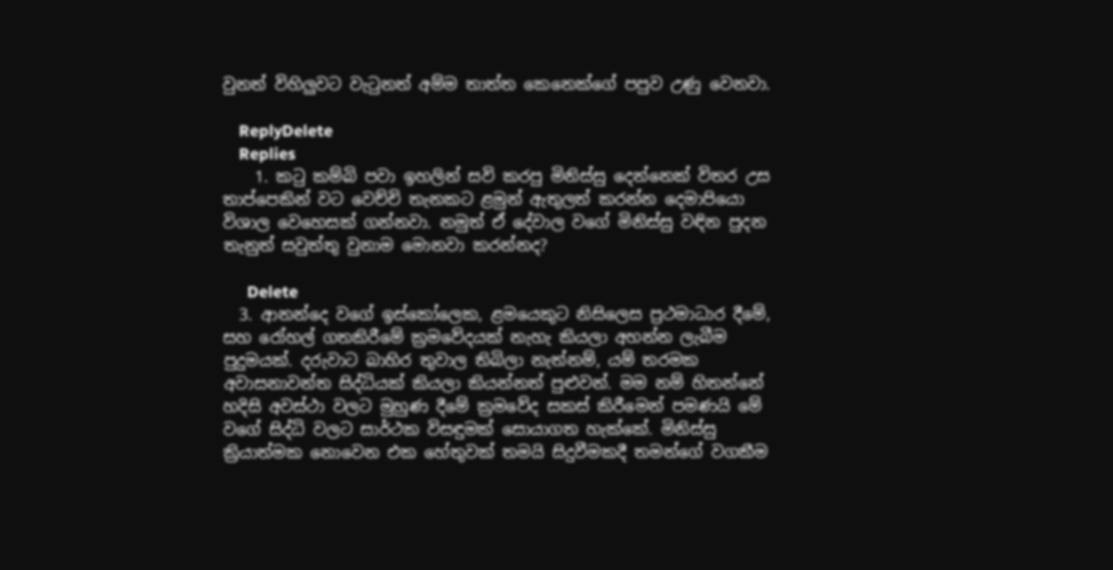වුනත් විහිලුවට වැටුනත් අම්ම තාත්ත කෙනෙක්ගේ පපුව උණු වෙනවා.

    ReplyDelete
    Replies
    1. කටු කම්බි පවා ඉහලින් සවි කරපු මිනිස්සු දෙන්නෙක් විතර උස තාප්පෙකින් වට වෙච්චි තැනකට ළමුන් ඇතුලත් කරන්න දෙමාපියො විශාල වෙහෙසක් ගන්නවා. නමුත් ඒ දේවාල වගේ මිනිස්සු වඳින පුදන තැනුත් සවුත්තු වුනාම මොනවා කරන්නද?

      Delete
  3. ආනන්දෙ වගේ ඉස්කෝලෙක, ළමයෙකුට නිසිලෙස ප්‍රථමාධාර දීමේ, සහ රෝහල් ගතකිරීමේ ක්‍රමවේදයක් නැහැ කියලා අහන්න ලැබීම පුදුමයක්. දරුවාට බාහිර තුවාල තිබිලා නැත්නම්, යම් තරමක අවාසනාවන්ත සිද්ධියක් කියලා කියන්නත් පුළුවන්. මම නම් හිතන්නේ හදිසි අවස්ථා වලට මුහුණ දීමේ ක්‍රමවේද සකස් කිරීමෙන් පමණයි මේ වගේ සිද්ධි වලට සාර්ථක විසඳුමක් සොයාගත හැක්කේ. මිනිස්සු ක්‍රියාත්මක නොවෙන එක හේතුවක් තමයි සිදුවීමකදී තමන්ගේ වගකීම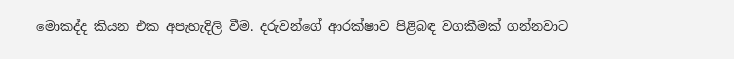මොකද්ද කියන එක අපැහැදිලි වීම. දරුවන්ගේ ආරක්ෂාව පිළිබඳ වගකීමක් ගන්නවාට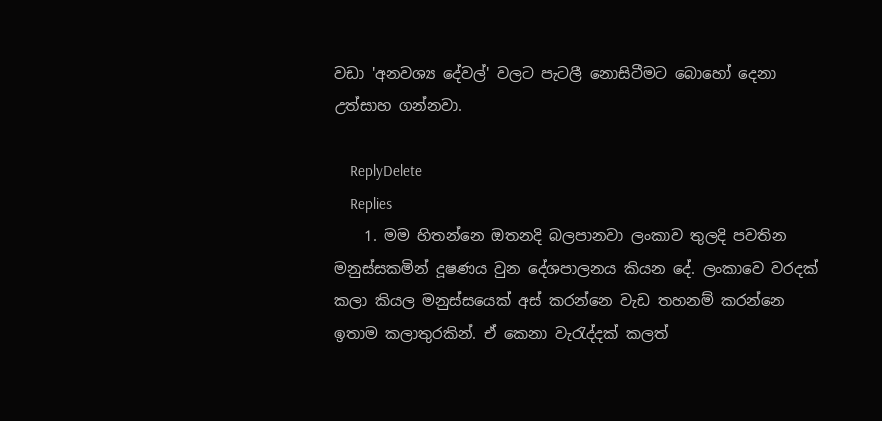වඩා 'අනවශ්‍ය දේවල්' වලට පැටලී නොසිටීමට බොහෝ දෙනා උත්සාහ ගන්නවා.

    ReplyDelete
    Replies
    1. මම හිතන්නෙ ඔතනදි බලපානවා ලංකාව තුලදි පවතින මනුස්සකමින් දූෂණය වුන දේශපාලනය කියන දේ. ලංකාවෙ වරදක් කලා කියල මනුස්සයෙක් අස් කරන්නෙ වැඩ තහනම් කරන්නෙ ඉතාම කලාතුරකින්. ඒ කෙනා වැරැද්දක් කලත්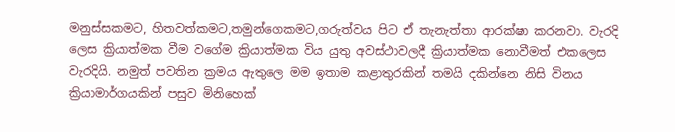මනුස්සකමට, හිතවත්කමට,තමුන්ගෙකමට,ගරුත්වය පිට ඒ තැනැත්තා ආරක්ෂා කරනවා. වැරදි ලෙස ක්‍රියාත්මක වීම වගේම ක්‍රියාත්මක විය යුතු අවස්ථාවලදී ක්‍රියාත්මක නොවීමත් එකලෙස වැරදියි. නමුත් පවතින ක්‍රමය ඇතුලෙ මම ඉතාම කළාතුරකින් තමයි දකින්නෙ නිසි විනය ක්‍රියාමාර්ගයකින් පසුව මිනිහෙක්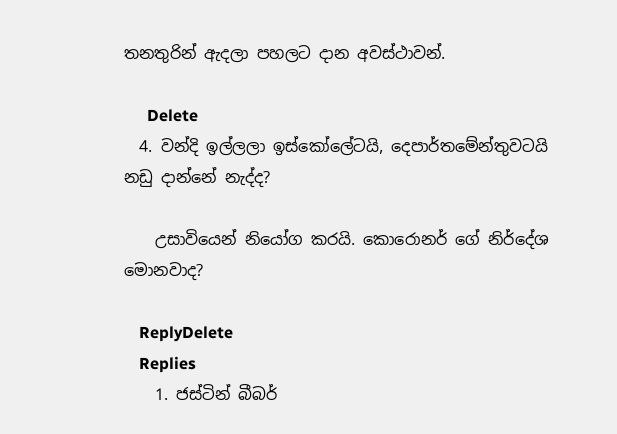තනතුරින් ඇදලා පහලට දාන අවස්ථාවන්.

      Delete
  4. වන්දි ඉල්ලලා ඉස්කෝලේටයි, දෙපාර්තමේන්තුවටයි නඩු දාන්නේ නැද්ද?

    උසාවියෙන් නි‍යෝග කරයි. කොරොනර් ගේ නි‍ර්දේශ මොනවාද?

    ReplyDelete
    Replies
    1. ජස්ටින් බීබර්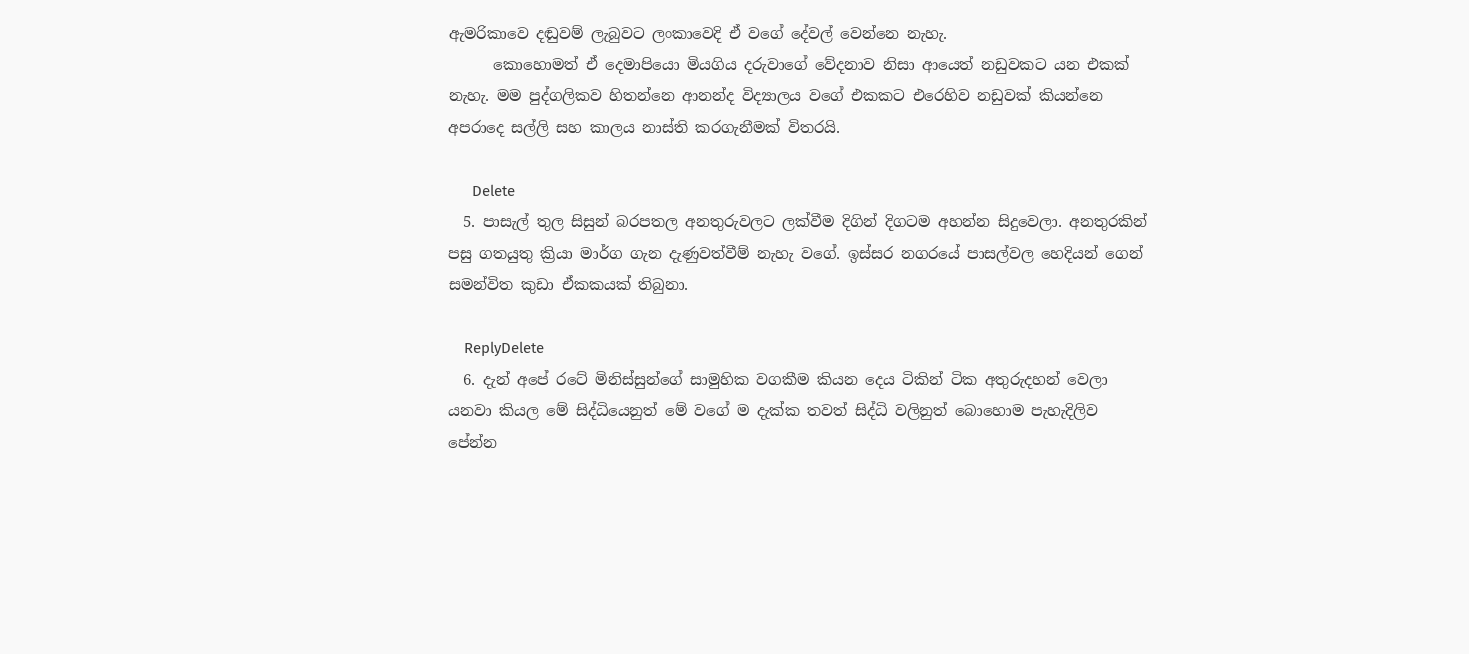ඇමරිකාවෙ දඬුවම් ලැබුවට ලංකාවෙදි ඒ වගේ දේවල් වෙන්නෙ නැහැ.
      කොහොමත් ඒ දෙමාපියො මියගිය දරුවාගේ වේදනාව නිසා ආයෙත් නඩුවකට යන එකක් නැහැ. මම පුද්ගලිකව හිතන්නෙ ආනන්ද විද්‍යාලය වගේ එකකට එරෙහිව නඩුවක් කියන්නෙ අපරාදෙ සල්ලි සහ කාලය නාස්ති කරගැනීමක් විතරයි.

      Delete
  5. පාසැල් තුල සිසුන් බරපතල අනතුරුවලට ලක්වීම දිගින් දිගටම අහන්න සිදුවෙලා. අනතුරකින් පසු ගතයුතු ක්‍රියා මාර්ග ගැන දැණුවත්වීම් නැහැ වගේ. ඉස්සර නගරයේ පාසල්වල හෙදියන් ගෙන් සමන්විත කුඩා ඒකකයක් තිබුනා.

    ReplyDelete
  6. දැන් අපේ රටේ මිනිස්සුන්ගේ සාමුහික වගකීම කියන දෙය ටිකින් ටික අතුරුදහන් වෙලා යනවා කියල මේ සිද්ධියෙනුත් මේ වගේ ම දැක්ක තවත් සිද්ධි වලිනුත් බොහොම පැහැදිලිව පේන්න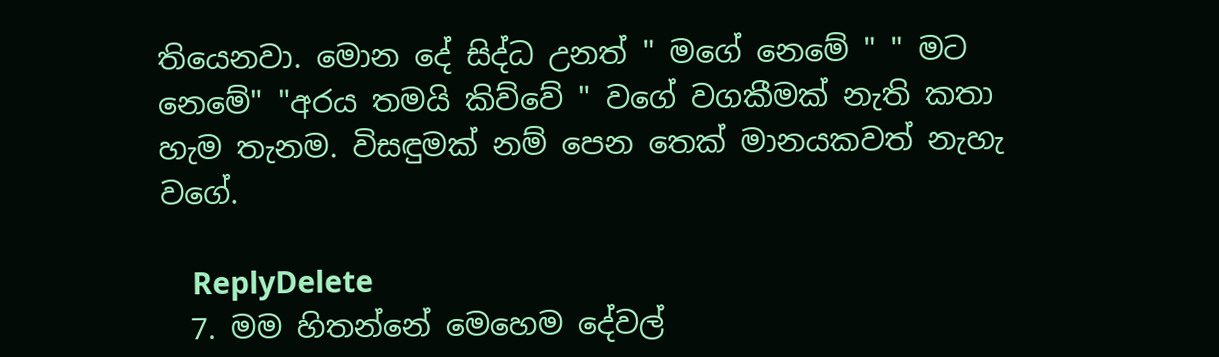තියෙනවා. මොන දේ සිද්ධ උනත් " මගේ නෙමේ " " මට නෙමේ" "අරය තමයි කිව්වේ " වගේ වගකීමක් නැති කතා හැම තැනම. විසඳුමක් නම් පෙන තෙක් මානයකවත් නැහැ වගේ.

    ReplyDelete
  7. මම හිතන්නේ මෙහෙම දේවල්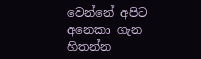වෙන්නේ අපිට අනෙකා ගැන හිතන්න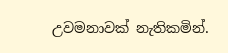උවමනාවක් නැතිකමින්.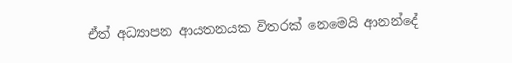ඒත් අධ්‍යාපන ආයතනයක විතරක් නෙමෙයි ආනන්දේ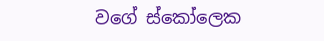වගේ ස්කෝලෙක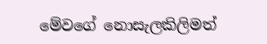මේවගේ නොසැලකිලිමත්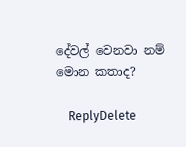දේවල් වෙනවා නම් මොන කතාද?

    ReplyDelete